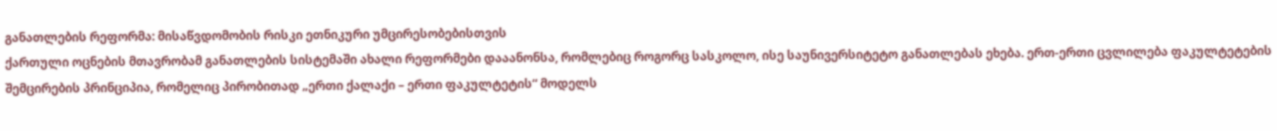განათლების რეფორმა: მისაწვდომობის რისკი ეთნიკური უმცირესობებისთვის
ქართული ოცნების მთავრობამ განათლების სისტემაში ახალი რეფორმები დააანონსა, რომლებიც როგორც სასკოლო, ისე საუნივერსიტეტო განათლებას ეხება. ერთ-ერთი ცვლილება ფაკულტეტების შემცირების პრინციპია, რომელიც პირობითად „ერთი ქალაქი – ერთი ფაკულტეტის“ მოდელს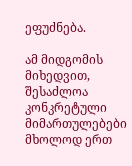ეფუძნება.

ამ მიდგომის მიხედვით, შესაძლოა კონკრეტული მიმართულებები მხოლოდ ერთ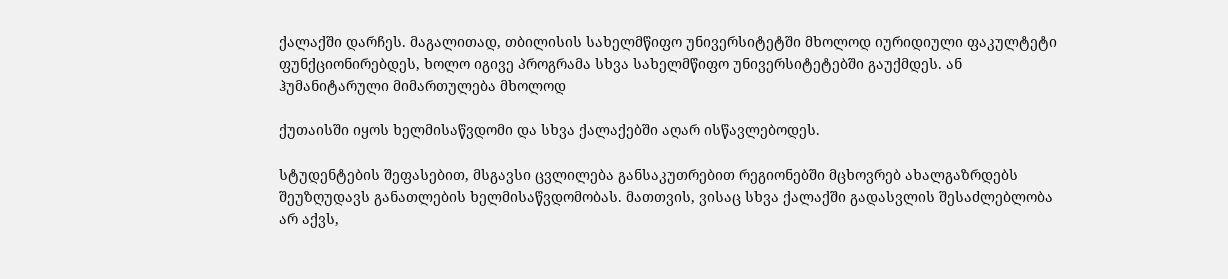ქალაქში დარჩეს. მაგალითად, თბილისის სახელმწიფო უნივერსიტეტში მხოლოდ იურიდიული ფაკულტეტი ფუნქციონირებდეს, ხოლო იგივე პროგრამა სხვა სახელმწიფო უნივერსიტეტებში გაუქმდეს. ან ჰუმანიტარული მიმართულება მხოლოდ

ქუთაისში იყოს ხელმისაწვდომი და სხვა ქალაქებში აღარ ისწავლებოდეს.

სტუდენტების შეფასებით, მსგავსი ცვლილება განსაკუთრებით რეგიონებში მცხოვრებ ახალგაზრდებს შეუზღუდავს განათლების ხელმისაწვდომობას. მათთვის, ვისაც სხვა ქალაქში გადასვლის შესაძლებლობა არ აქვს,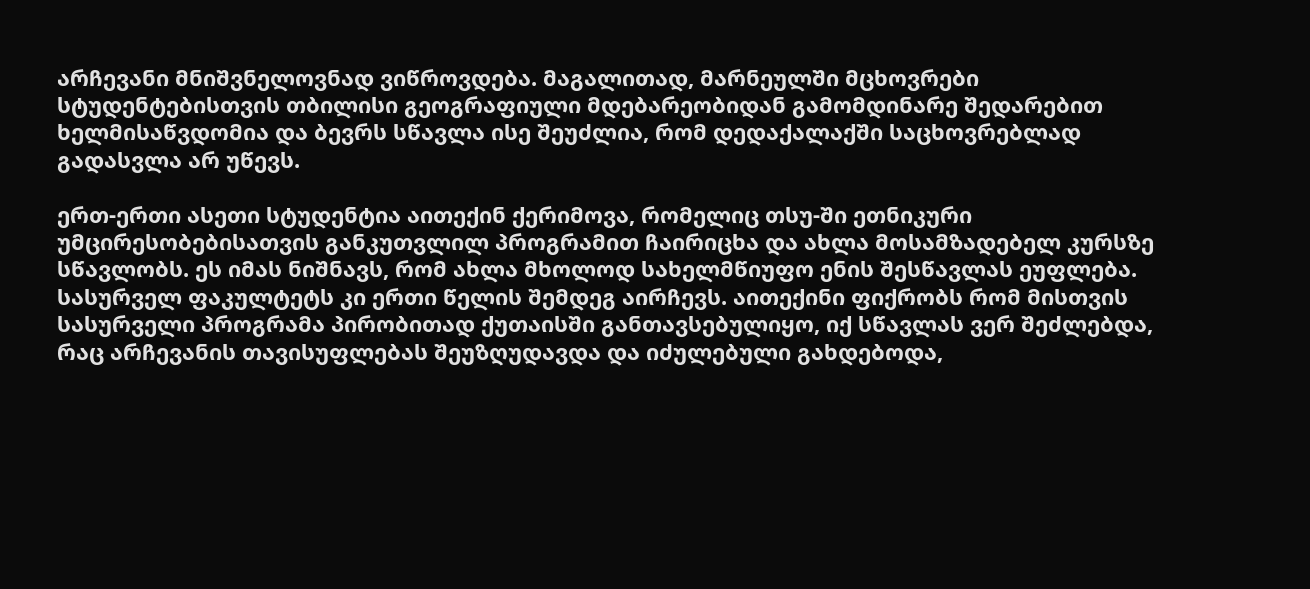არჩევანი მნიშვნელოვნად ვიწროვდება. მაგალითად, მარნეულში მცხოვრები სტუდენტებისთვის თბილისი გეოგრაფიული მდებარეობიდან გამომდინარე შედარებით ხელმისაწვდომია და ბევრს სწავლა ისე შეუძლია, რომ დედაქალაქში საცხოვრებლად გადასვლა არ უწევს.

ერთ-ერთი ასეთი სტუდენტია აითექინ ქერიმოვა, რომელიც თსუ-ში ეთნიკური უმცირესობებისათვის განკუთვლილ პროგრამით ჩაირიცხა და ახლა მოსამზადებელ კურსზე სწავლობს. ეს იმას ნიშნავს, რომ ახლა მხოლოდ სახელმწიუფო ენის შესწავლას ეუფლება. სასურველ ფაკულტეტს კი ერთი წელის შემდეგ აირჩევს. აითექინი ფიქრობს რომ მისთვის სასურველი პროგრამა პირობითად ქუთაისში განთავსებულიყო, იქ სწავლას ვერ შეძლებდა, რაც არჩევანის თავისუფლებას შეუზღუდავდა და იძულებული გახდებოდა,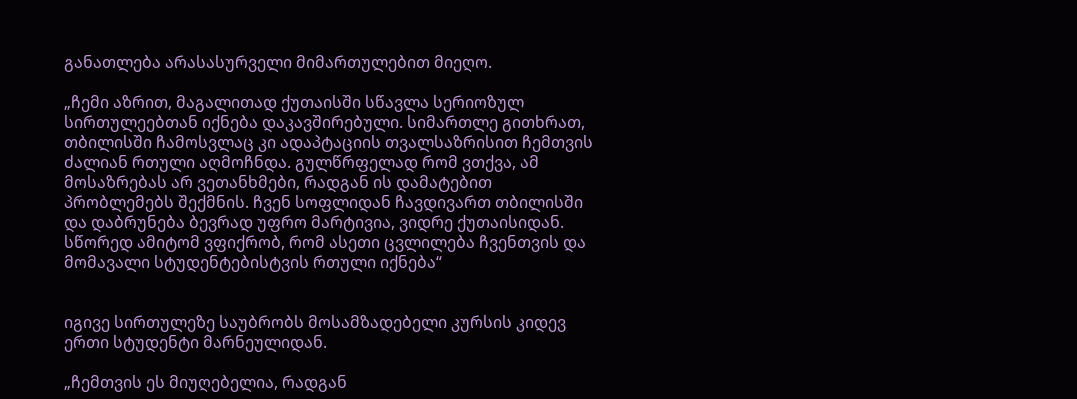განათლება არასასურველი მიმართულებით მიეღო.

„ჩემი აზრით, მაგალითად ქუთაისში სწავლა სერიოზულ სირთულეებთან იქნება დაკავშირებული. სიმართლე გითხრათ, თბილისში ჩამოსვლაც კი ადაპტაციის თვალსაზრისით ჩემთვის ძალიან რთული აღმოჩნდა. გულწრფელად რომ ვთქვა, ამ მოსაზრებას არ ვეთანხმები, რადგან ის დამატებით პრობლემებს შექმნის. ჩვენ სოფლიდან ჩავდივართ თბილისში და დაბრუნება ბევრად უფრო მარტივია, ვიდრე ქუთაისიდან. სწორედ ამიტომ ვფიქრობ, რომ ასეთი ცვლილება ჩვენთვის და მომავალი სტუდენტებისტვის რთული იქნება“


იგივე სირთულეზე საუბრობს მოსამზადებელი კურსის კიდევ ერთი სტუდენტი მარნეულიდან.

„ჩემთვის ეს მიუღებელია, რადგან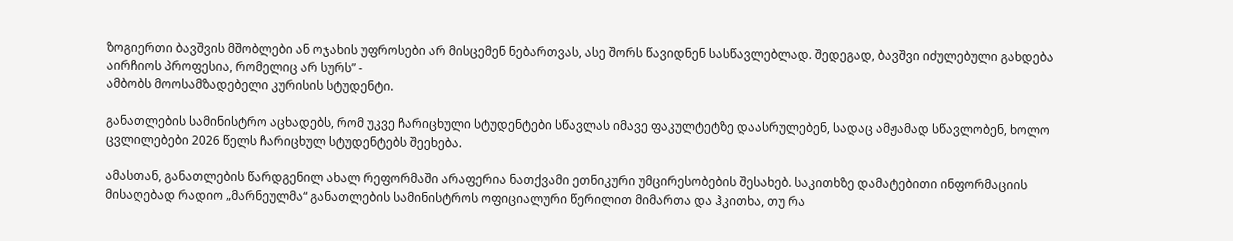ზოგიერთი ბავშვის მშობლები ან ოჯახის უფროსები არ მისცემენ ნებართვას, ასე შორს წავიდნენ სასწავლებლად. შედეგად, ბავშვი იძულებული გახდება აირჩიოს პროფესია, რომელიც არ სურს” -
ამბობს მოოსამზადებელი კურისის სტუდენტი.

განათლების სამინისტრო აცხადებს, რომ უკვე ჩარიცხული სტუდენტები სწავლას იმავე ფაკულტეტზე დაასრულებენ, სადაც ამჟამად სწავლობენ, ხოლო ცვლილებები 2026 წელს ჩარიცხულ სტუდენტებს შეეხება.

ამასთან, განათლების წარდგენილ ახალ რეფორმაში არაფერია ნათქვამი ეთნიკური უმცირესობების შესახებ. საკითხზე დამატებითი ინფორმაციის მისაღებად რადიო „მარნეულმა“ განათლების სამინისტროს ოფიციალური წერილით მიმართა და ჰკითხა, თუ რა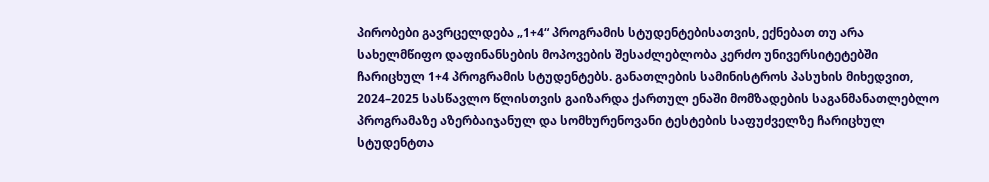პირობები გავრცელდება „1+4“ პროგრამის სტუდენტებისათვის, ექნებათ თუ არა სახელმწიფო დაფინანსების მოპოვების შესაძლებლობა კერძო უნივერსიტეტებში ჩარიცხულ 1+4 პროგრამის სტუდენტებს. განათლების სამინისტროს პასუხის მიხედვით, 2024–2025 სასწავლო წლისთვის გაიზარდა ქართულ ენაში მომზადების საგანმანათლებლო პროგრამაზე აზერბაიჯანულ და სომხურენოვანი ტესტების საფუძველზე ჩარიცხულ სტუდენტთა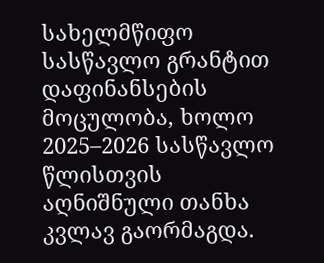სახელმწიფო სასწავლო გრანტით დაფინანსების მოცულობა, ხოლო 2025–2026 სასწავლო წლისთვის აღნიშნული თანხა კვლავ გაორმაგდა.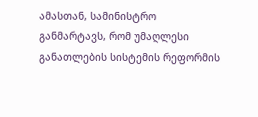ამასთან, სამინისტრო განმარტავს, რომ უმაღლესი განათლების სისტემის რეფორმის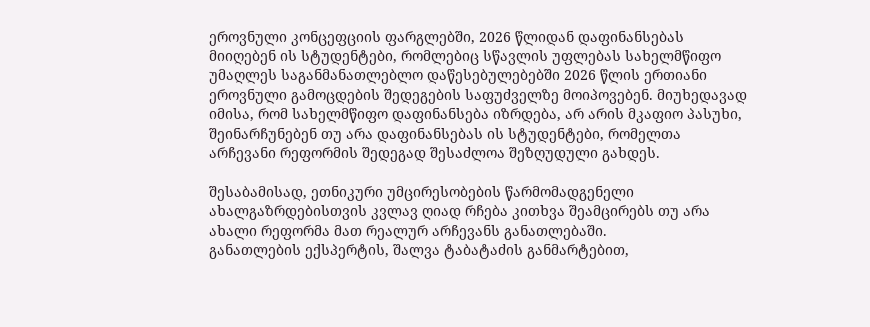ეროვნული კონცეფციის ფარგლებში, 2026 წლიდან დაფინანსებას მიიღებენ ის სტუდენტები, რომლებიც სწავლის უფლებას სახელმწიფო უმაღლეს საგანმანათლებლო დაწესებულებებში 2026 წლის ერთიანი ეროვნული გამოცდების შედეგების საფუძველზე მოიპოვებენ. მიუხედავად იმისა, რომ სახელმწიფო დაფინანსება იზრდება, არ არის მკაფიო პასუხი, შეინარჩუნებენ თუ არა დაფინანსებას ის სტუდენტები, რომელთა არჩევანი რეფორმის შედეგად შესაძლოა შეზღუდული გახდეს.

შესაბამისად, ეთნიკური უმცირესობების წარმომადგენელი ახალგაზრდებისთვის კვლავ ღიად რჩება კითხვა შეამცირებს თუ არა ახალი რეფორმა მათ რეალურ არჩევანს განათლებაში.
განათლების ექსპერტის, შალვა ტაბატაძის განმარტებით,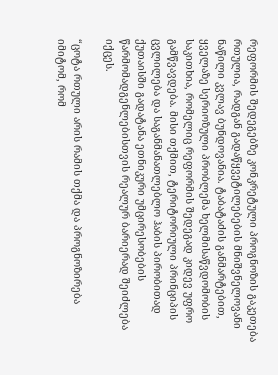რეფორმის შედეგებზე კონკრეტული პროგნოზის გაკეთება რთულია, რადგან გადაწყვეტილებების მნიშვნელოვანი ნაწილი კვლავ ბუნდოვანია. ტაბატაძის განმარტებით, ყველაზე სერიოზული პრობლემა ხელმისაწვდომობის საკითხია, რომელიც რეფორმის შედეგად კიდევ უფრო გამწვავდება. მისი თქმით, ტერიტორიული პრინციპის ცვლილება და საგანმანათლებლო ჰაბის პირობითად ქუთაისში გადატანა ეთნიკური უმცირესობების წარმომადგენლებისთვის რეალურ ბარიერად შეიძლება იქცეს.

“ცოტა რთული არის რამის თქმა და პროგნოზირება იმიტომ, რომ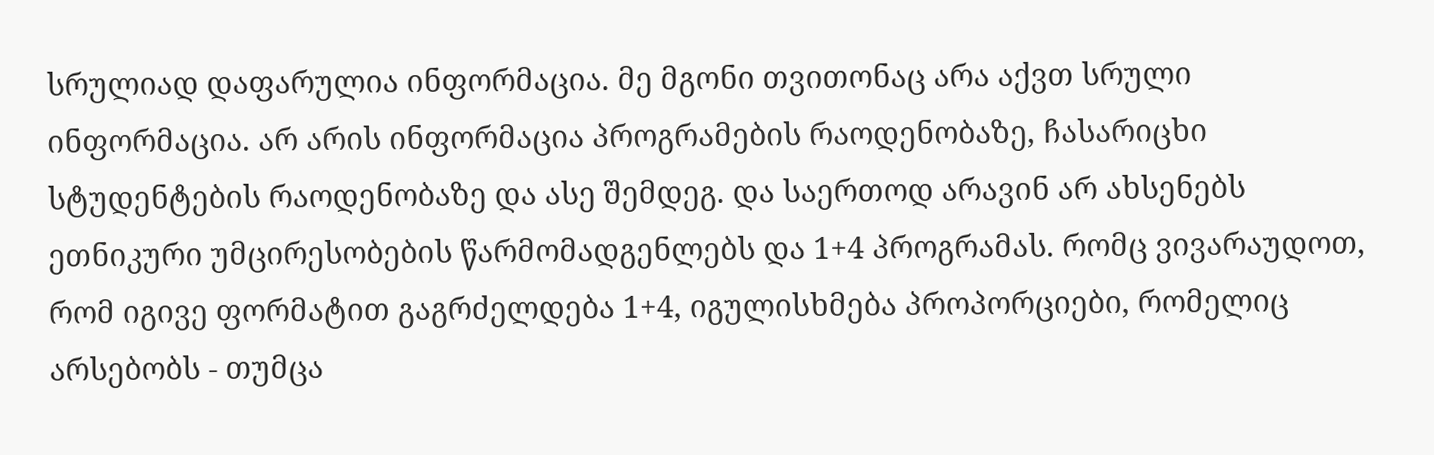სრულიად დაფარულია ინფორმაცია. მე მგონი თვითონაც არა აქვთ სრული ინფორმაცია. არ არის ინფორმაცია პროგრამების რაოდენობაზე, ჩასარიცხი სტუდენტების რაოდენობაზე და ასე შემდეგ. და საერთოდ არავინ არ ახსენებს ეთნიკური უმცირესობების წარმომადგენლებს და 1+4 პროგრამას. რომც ვივარაუდოთ, რომ იგივე ფორმატით გაგრძელდება 1+4, იგულისხმება პროპორციები, რომელიც არსებობს - თუმცა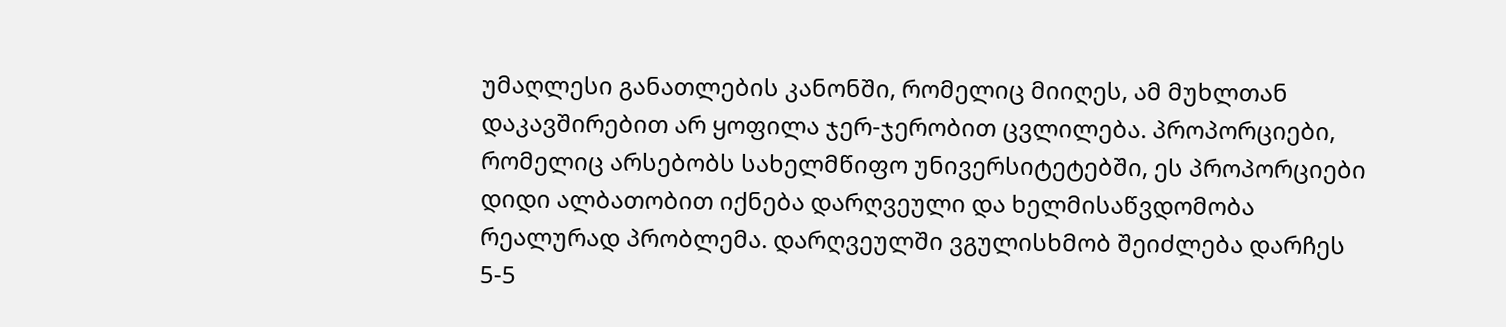უმაღლესი განათლების კანონში, რომელიც მიიღეს, ამ მუხლთან დაკავშირებით არ ყოფილა ჯერ-ჯერობით ცვლილება. პროპორციები, რომელიც არსებობს სახელმწიფო უნივერსიტეტებში, ეს პროპორციები დიდი ალბათობით იქნება დარღვეული და ხელმისაწვდომობა რეალურად პრობლემა. დარღვეულში ვგულისხმობ შეიძლება დარჩეს 5-5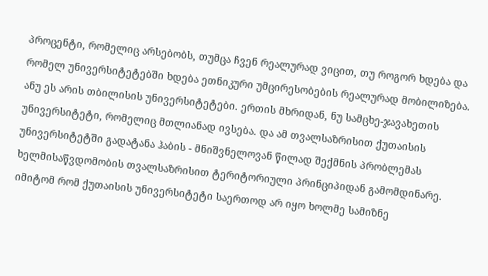პროცენტი, რომელიც არსებობს, თუმცა ჩვენ რეალურად ვიცით, თუ როგორ ხდება და რომელ უნივერსიტეტებში ხდება ეთნიკური უმცირესობების რეალურად მობილიზება. ანუ ეს არის თბილისის უნივერსიტეტები. ერთის მხრიდან, ნუ სამცხე-ჯავახეთის უნივერსიტეტი, რომელიც მთლიანად ივსება. და ამ თვალსაზრისით ქუთაისის უნივერსიტეტში გადატანა ჰაბის - მნიშვნელოვან წილად შექმნის პრობლემას ხელმისაწვდომობის თვალსაზრისით ტერიტორიული პრინციპიდან გამომდინარე. იმიტომ რომ ქუთაისის უნივერსიტეტი საერთოდ არ იყო ხოლმე სამიზნე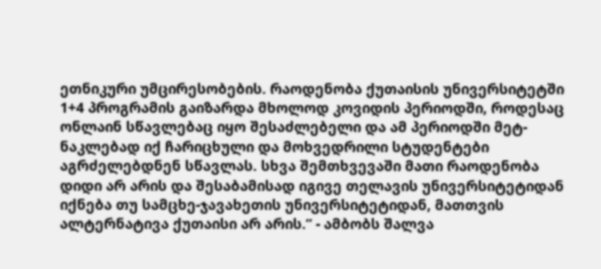ეთნიკური უმცირესობების. რაოდენობა ქუთაისის უნივერსიტეტში 1+4 პროგრამის გაიზარდა მხოლოდ კოვიდის პერიოდში, როდესაც ონლაინ სწავლებაც იყო შესაძლებელი და ამ პერიოდში მეტ-ნაკლებად იქ ჩარიცხული და მოხვედრილი სტუდენტები აგრძელებდნენ სწავლას. სხვა შემთხვევაში მათი რაოდენობა დიდი არ არის და შესაბამისად იგივე თელავის უნივერსიტეტიდან იქნება თუ სამცხე-ჯავახეთის უნივერსიტეტიდან, მათთვის ალტერნატივა ქუთაისი არ არის.” - ამბობს შალვა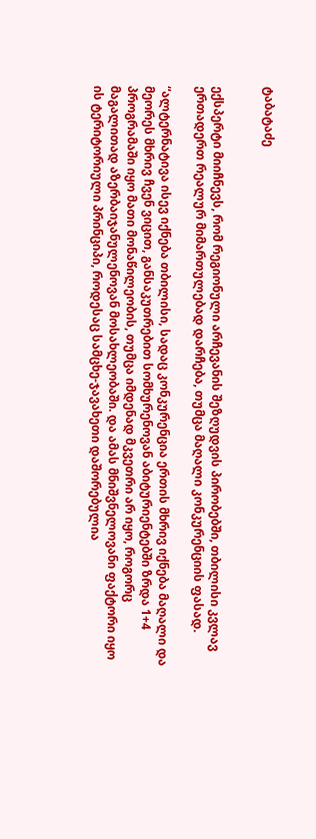ტაბატაძე


ექსპერტი მიიჩნევს, რომ რეგიონული არჩევანის შეზღუდვის პირობებში, თბილისი კვლავ ერთადერთ რეალურ მიმართულებად დარჩება, თუმცა მაღალი კონკურენციის ფასად.

“ალტერნატივა ისევ იქნება თბილისი, სადაც კონკურენცია ერთის მხრივ იქნება მაღალი და მეორეს მხრივ ჩვენ ვიცით, განსაკუთრებით სომხურენოვან აბიტურიენტებში ზრდა 1+4 პროგრამაში იყო მათი მონაწილეობის, თუმცა იმდენად მკვეთრი არ იყო, როგორც მაგალითად აზერბაიჯანულენოვან მოსახლეობაში. და ამას მნიშვნელოვანი ფაქტორი იყო ის ტერიტორიული პრინციპი, როდესაც სამცხე-ჯავახეთი დაშორებულია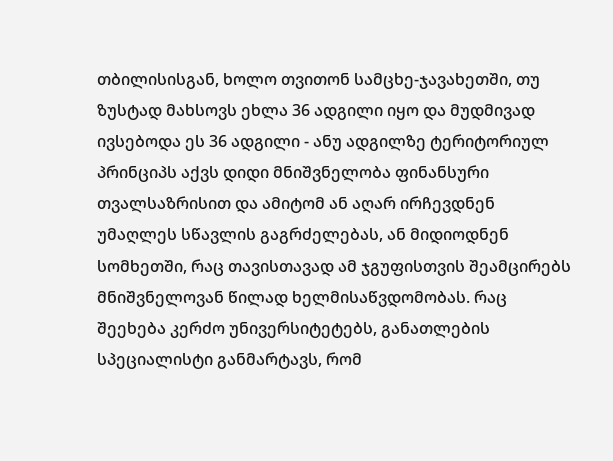თბილისისგან, ხოლო თვითონ სამცხე-ჯავახეთში, თუ ზუსტად მახსოვს ეხლა 36 ადგილი იყო და მუდმივად ივსებოდა ეს 36 ადგილი - ანუ ადგილზე ტერიტორიულ პრინციპს აქვს დიდი მნიშვნელობა ფინანსური თვალსაზრისით და ამიტომ ან აღარ ირჩევდნენ უმაღლეს სწავლის გაგრძელებას, ან მიდიოდნენ სომხეთში, რაც თავისთავად ამ ჯგუფისთვის შეამცირებს მნიშვნელოვან წილად ხელმისაწვდომობას. რაც შეეხება კერძო უნივერსიტეტებს, განათლების სპეციალისტი განმარტავს, რომ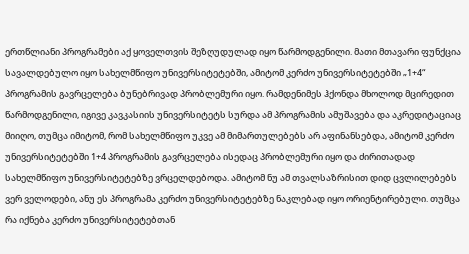ერთწლიანი პროგრამები აქ ყოველთვის შეზღუდულად იყო წარმოდგენილი. მათი მთავარი ფუნქცია სავალდებულო იყო სახელმწიფო უნივერსიტეტებში, ამიტომ კერძო უნივერსიტეტებში „1+4“ პროგრამის გავრცელება ბუნებრივად პრობლემური იყო. რამდენიმეს ჰქონდა მხოლოდ მცირედით წარმოდგენილი, იგივე კავკასიის უნივერსიტეტს სურდა ამ პროგრამის ამუშავება და აკრედიტაციაც მიიღო, თუმცა იმიტომ, რომ სახელმწიფო უკვე ამ მიმართულებებს არ აფინანსებდა, ამიტომ კერძო უნივერსიტეტებში 1+4 პროგრამის გავრცელება ისედაც პრობლემური იყო და ძირითადად სახელმწიფო უნივერსიტეტებზე ვრცელდებოდა. ამიტომ ნუ ამ თვალსაზრისით დიდ ცვლილებებს ვერ ველოდები, ანუ ეს პროგრამა კერძო უნივერსიტეტებზე ნაკლებად იყო ორიენტირებული. თუმცა რა იქნება კერძო უნივერსიტეტებთან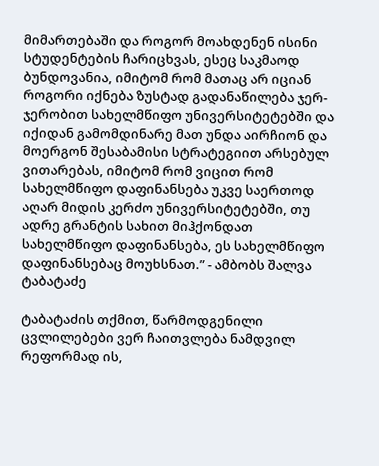მიმართებაში და როგორ მოახდენენ ისინი სტუდენტების ჩარიცხვას, ესეც საკმაოდ ბუნდოვანია, იმიტომ რომ მათაც არ იციან როგორი იქნება ზუსტად გადანაწილება ჯერ-ჯერობით სახელმწიფო უნივერსიტეტებში და იქიდან გამომდინარე მათ უნდა აირჩიონ და მოერგონ შესაბამისი სტრატეგიით არსებულ ვითარებას, იმიტომ რომ ვიცით რომ სახელმწიფო დაფინანსება უკვე საერთოდ აღარ მიდის კერძო უნივერსიტეტებში, თუ ადრე გრანტის სახით მიჰქონდათ სახელმწიფო დაფინანსება, ეს სახელმწიფო დაფინანსებაც მოუხსნათ.” - ამბობს შალვა ტაბატაძე

ტაბატაძის თქმით, წარმოდგენილი ცვლილებები ვერ ჩაითვლება ნამდვილ რეფორმად ის,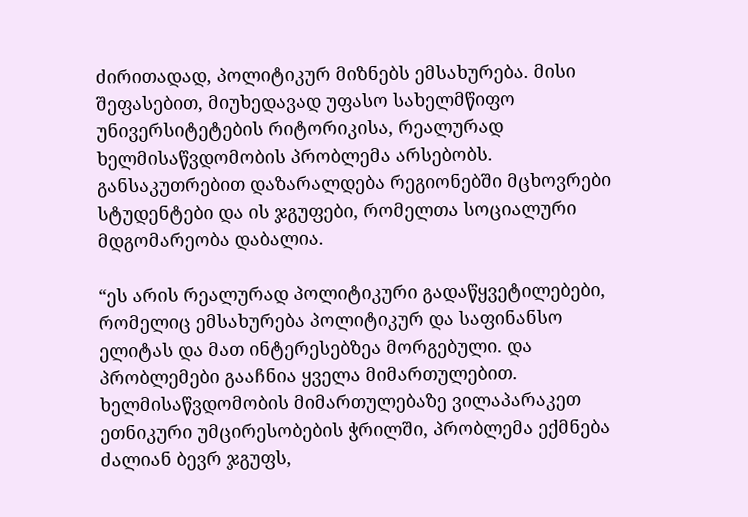ძირითადად, პოლიტიკურ მიზნებს ემსახურება. მისი შეფასებით, მიუხედავად უფასო სახელმწიფო უნივერსიტეტების რიტორიკისა, რეალურად ხელმისაწვდომობის პრობლემა არსებობს. განსაკუთრებით დაზარალდება რეგიონებში მცხოვრები სტუდენტები და ის ჯგუფები, რომელთა სოციალური მდგომარეობა დაბალია.

“ეს არის რეალურად პოლიტიკური გადაწყვეტილებები, რომელიც ემსახურება პოლიტიკურ და საფინანსო ელიტას და მათ ინტერესებზეა მორგებული. და პრობლემები გააჩნია ყველა მიმართულებით. ხელმისაწვდომობის მიმართულებაზე ვილაპარაკეთ ეთნიკური უმცირესობების ჭრილში, პრობლემა ექმნება ძალიან ბევრ ჯგუფს,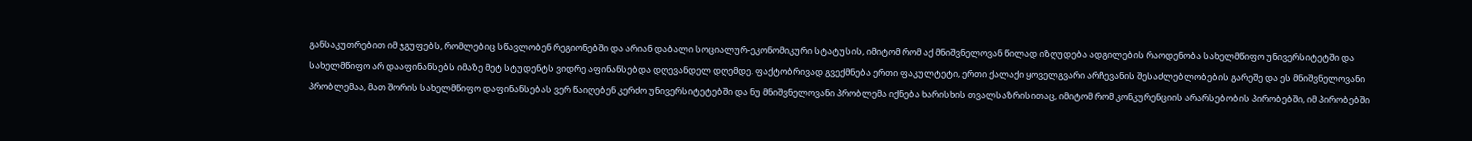განსაკუთრებით იმ ჯგუფებს, რომლებიც სწავლობენ რეგიონებში და არიან დაბალი სოციალურ-ეკონომიკური სტატუსის, იმიტომ რომ აქ მნიშვნელოვან წილად იზღუდება ადგილების რაოდენობა სახელმწიფო უნივერსიტეტში და სახელმწიფო არ დააფინანსებს იმაზე მეტ სტუდენტს ვიდრე აფინანსებდა დღევანდელ დღემდე. ფაქტობრივად გვექმნება ერთი ფაკულტეტი, ერთი ქალაქი ყოველგვარი არჩევანის შესაძლებლობების გარეშე და ეს მნიშვნელოვანი პრობლემაა, მათ შორის სახელმწიფო დაფინანსებას ვერ წაიღებენ კერძო უნივერსიტეტებში და ნუ მნიშვნელოვანი პრობლემა იქნება ხარისხის თვალსაზრისითაც, იმიტომ რომ კონკურენციის არარსებობის პირობებში, იმ პირობებში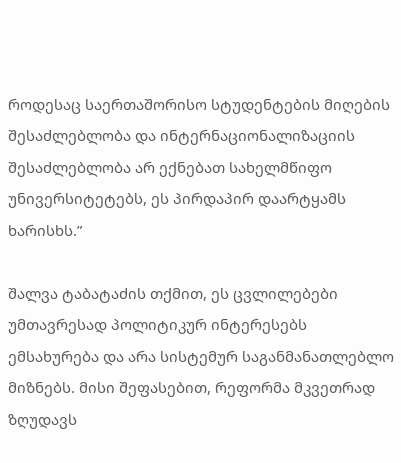როდესაც საერთაშორისო სტუდენტების მიღების შესაძლებლობა და ინტერნაციონალიზაციის შესაძლებლობა არ ექნებათ სახელმწიფო უნივერსიტეტებს, ეს პირდაპირ დაარტყამს ხარისხს.”

შალვა ტაბატაძის თქმით, ეს ცვლილებები უმთავრესად პოლიტიკურ ინტერესებს ემსახურება და არა სისტემურ საგანმანათლებლო მიზნებს. მისი შეფასებით, რეფორმა მკვეთრად ზღუდავს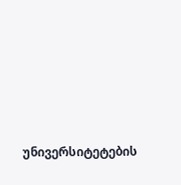უნივერსიტეტების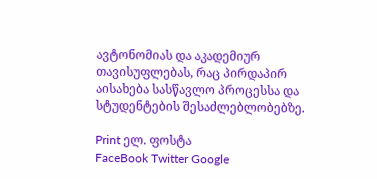ავტონომიას და აკადემიურ თავისუფლებას, რაც პირდაპირ აისახება სასწავლო პროცესსა და სტუდენტების შესაძლებლობებზე.

Print ელ. ფოსტა
FaceBook Twitter Google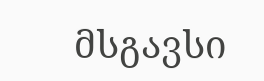მსგავსი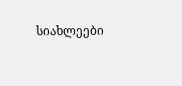სიახლეები